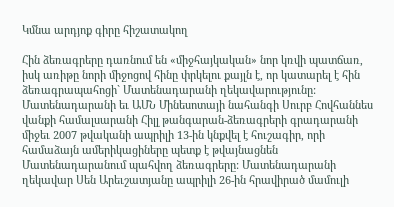Կմնա արդյոք գիրը հիշատակող

Հին ձեռագրերը դառնում են «միջհայկական» նոր կռվի պատճառ, իսկ առիթը նորի միջոցով հինը փրկելու քայլն է, որ կատարել է հին ձեռագրապահոցի` Մատենադարանի ղեկավարությունը: Մատենադարանի եւ ԱՄՆ Մինեսոտայի նահանգի Սուրբ Հովհաննես վանքի համալսարանի Հիլլ թանգարան-ձեռագրերի գրադարանի միջեւ 2007 թվականի ապրիլի 13-ին կնքվել է հուշագիր, որի համաձայն ամերիկացիները պետք է թվայնացնեն Մատենադարանում պահվող ձեռագրերը: Մատենադարանի ղեկավար Սեն Արեւշատյանը ապրիլի 26-ին հրավիրած մամուլի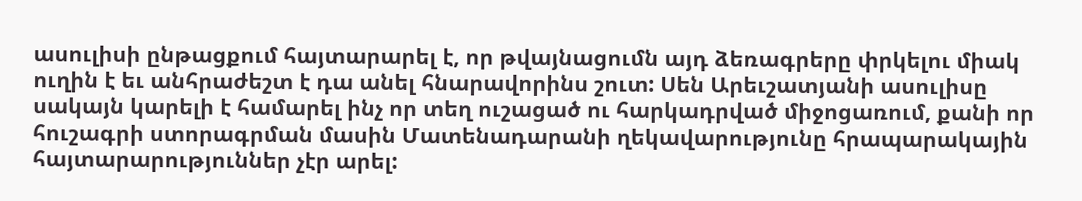ասուլիսի ընթացքում հայտարարել է, որ թվայնացումն այդ ձեռագրերը փրկելու միակ ուղին է եւ անհրաժեշտ է դա անել հնարավորինս շուտ: Սեն Արեւշատյանի ասուլիսը սակայն կարելի է համարել ինչ որ տեղ ուշացած ու հարկադրված միջոցառում, քանի որ հուշագրի ստորագրման մասին Մատենադարանի ղեկավարությունը հրապարակային հայտարարություններ չէր արել: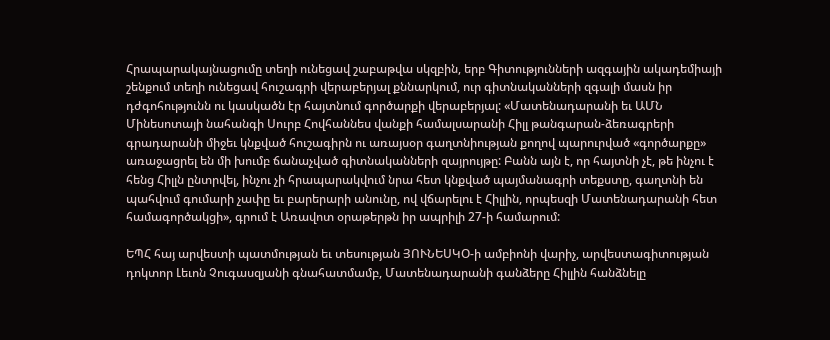Հրապարակայնացումը տեղի ունեցավ շաբաթվա սկզբին, երբ Գիտությունների ազգային ակադեմիայի շենքում տեղի ունեցավ հուշագրի վերաբերյալ քննարկում, ուր գիտնականների զգալի մասն իր դժգոհությունն ու կասկածն էր հայտնում գործարքի վերաբերյալ: «Մատենադարանի եւ ԱՄՆ Մինեսոտայի նահանգի Սուրբ Հովհաննես վանքի համալսարանի Հիլլ թանգարան-ձեռագրերի գրադարանի միջեւ կնքված հուշագիրն ու առայսօր գաղտնիության քողով պարուրված «գործարքը» առաջացրել են մի խումբ ճանաչված գիտնականների զայրույթը: Բանն այն է, որ հայտնի չէ, թե ինչու է հենց Հիլլն ընտրվել, ինչու չի հրապարակվում նրա հետ կնքված պայմանագրի տեքստը, գաղտնի են պահվում գումարի չափը եւ բարերարի անունը, ով վճարելու է Հիլլին, որպեսզի Մատենադարանի հետ համագործակցի», գրում է Առավոտ օրաթերթն իր ապրիլի 27-ի համարում:

ԵՊՀ հայ արվեստի պատմության եւ տեսության ՅՈՒՆԵՍԿՕ-ի ամբիոնի վարիչ, արվեստագիտության դոկտոր Լեւոն Չուգասզյանի գնահատմամբ, Մատենադարանի գանձերը Հիլլին հանձնելը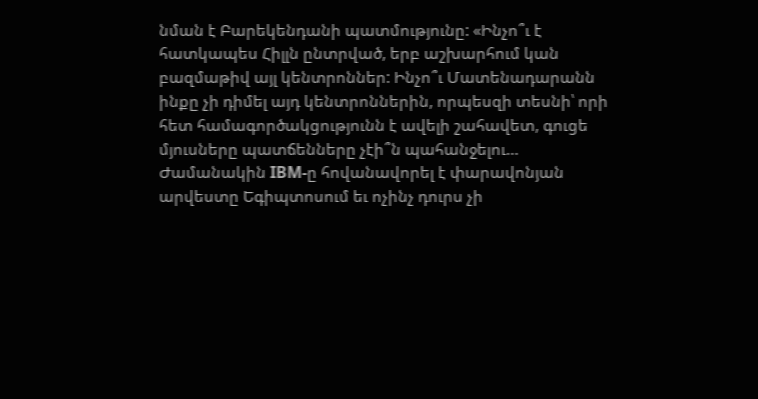նման է Բարեկենդանի պատմությունը: «Ինչո՞ւ է հատկապես Հիլլն ընտրված, երբ աշխարհում կան բազմաթիվ այլ կենտրոններ: Ինչո՞ւ Մատենադարանն ինքը չի դիմել այդ կենտրոններին, որպեսզի տեսնի՝ որի հետ համագործակցությունն է ավելի շահավետ, գուցե մյուսները պատճենները չէի՞ն պահանջելու… Ժամանակին IBM-ը հովանավորել է փարավոնյան արվեստը Եգիպտոսում եւ ոչինչ դուրս չի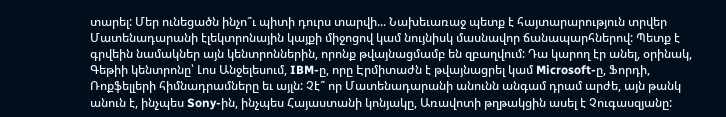տարել: Մեր ունեցածն ինչո՞ւ պիտի դուրս տարվի... Նախեւառաջ պետք է հայտարարություն տրվեր Մատենադարանի էլեկտրոնային կայքի միջոցով կամ նույնիսկ մասնավոր ճանապարհներով: Պետք է գրվեին նամակներ այն կենտրոններին, որոնք թվայնացմամբ են զբաղվում: Դա կարող էր անել, օրինակ, Գեթիի կենտրոնը՝ Լոս Անջելեսում, IBM-ը, որը Էրմիտաժն է թվայնացրել կամ Microsoft-ը, Ֆորդի, Ռոքֆելլերի հիմնադրամները եւ այլն: Չէ՞ որ Մատենադարանի անունն անգամ դրամ արժե, այն թանկ անուն է, ինչպես Sony-ին, ինչպես Հայաստանի կոնյակը, Առավոտի թղթակցին ասել է Չուգասզյանը: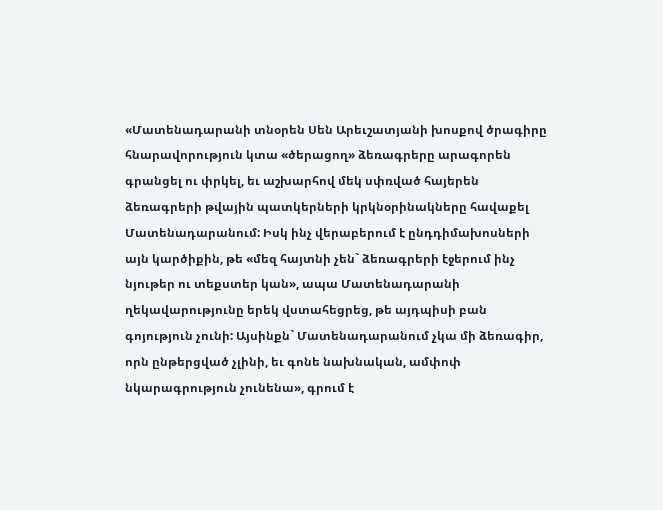«Մատենադարանի տնօրեն Սեն Արեւշատյանի խոսքով ծրագիրը հնարավորություն կտա «ծերացող» ձեռագրերը արագորեն գրանցել ու փրկել, եւ աշխարհով մեկ սփռված հայերեն ձեռագրերի թվային պատկերների կրկնօրինակները հավաքել Մատենադարանում: Իսկ ինչ վերաբերում է ընդդիմախոսների այն կարծիքին, թե «մեզ հայտնի չեն` ձեռագրերի էջերում ինչ նյութեր ու տեքստեր կան», ապա Մատենադարանի ղեկավարությունը երեկ վստահեցրեց, թե այդպիսի բան գոյություն չունի: Այսինքն` Մատենադարանում չկա մի ձեռագիր, որն ընթերցված չլինի, եւ գոնե նախնական, ամփոփ նկարագրություն չունենա», գրում է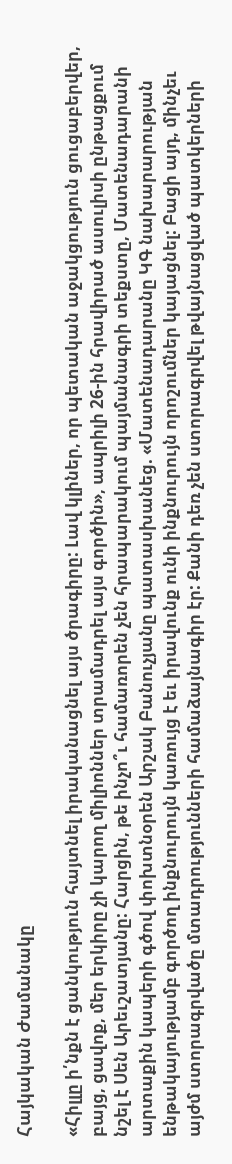Հայկական Ժամանակը

«Հիլլը ի՛նքն է ցանկություն հայտնել իրականացնել այս ծրագիրը: Լավ կլիներ, որ պետական աջակցություն ցուցաբերվեր, բայց, ցավոք, մեր երկիրը չի կարող միլիոններ տրամադրել այս գործին», ապրիլի 26-ին հրավիրած ասուլիսի ընթացքում նշել է Սեն Արեւշատյանը: Հարցին, թե ինչո՞ւ համառորեն չեն հրապարակում պայմանագրի տեքստը, Մատենադարանի արտաքին կապերի գծով փոխտնօրեն Արշակ Բանուչյանը պատասխանեց. «Մատենադարանը ԿԳ նախարարության ենթակայությամբ գործող ինքնուրույն կառույց է եւ իրավունք ունի ինքնուրույն որոշումներ կայացնել: Բացի այդ, մինչեւ այժմ ստորագրվածը մտադրությունների համաձայնագիր էր: Քանի դեռ չեն ստորագրվել թվայնացված պատկերների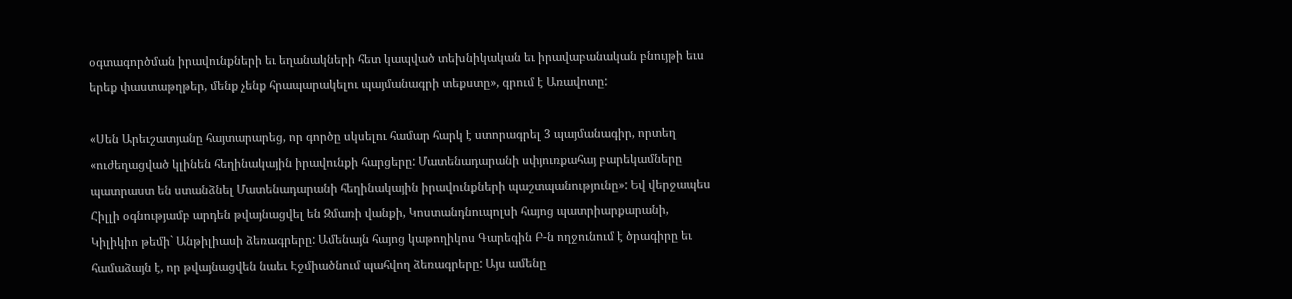օգտագործման իրավունքների եւ եղանակների հետ կապված տեխնիկական եւ իրավաբանական բնույթի եւս երեք փաստաթղթեր, մենք չենք հրապարակելու պայմանագրի տեքստը», գրում է Առավոտը:

«Սեն Արեւշատյանը հայտարարեց, որ գործը սկսելու համար հարկ է ստորագրել 3 պայմանագիր, որտեղ «ուժեղացված կլինեն հեղինակային իրավունքի հարցերը: Մատենադարանի սփյուռքահայ բարեկամները պատրաստ են ստանձնել Մատենադարանի հեղինակային իրավունքների պաշտպանությունը»: Եվ վերջապես Հիլլի օգնությամբ արդեն թվայնացվել են Զմառի վանքի, Կոստանդնուպոլսի հայոց պատրիարքարանի, Կիլիկիո թեմի` Անթիլիասի ձեռագրերը: Ամենայն հայոց կաթողիկոս Գարեգին Բ-ն ողջունում է ծրագիրը եւ համաձայն է, որ թվայնացվեն նաեւ Էջմիածնում պահվող ձեռագրերը: Այս ամենը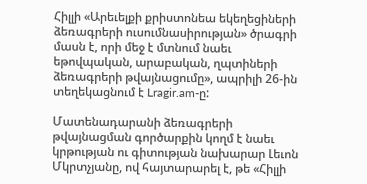Հիլլի «Արեւելքի քրիստոնեա եկեղեցիների ձեռագրերի ուսումնասիրության» ծրագրի մասն է, որի մեջ է մտնում նաեւ եթովպական, արաբական, ղպտիների ձեռագրերի թվայնացումը», ապրիլի 26-ին տեղեկացնում է Lragir.am-ը:

Մատենադարանի ձեռագրերի թվայնացման գործարքին կողմ է նաեւ կրթության ու գիտության նախարար Լեւոն Մկրտչյանը, ով հայտարարել է, թե «Հիլլի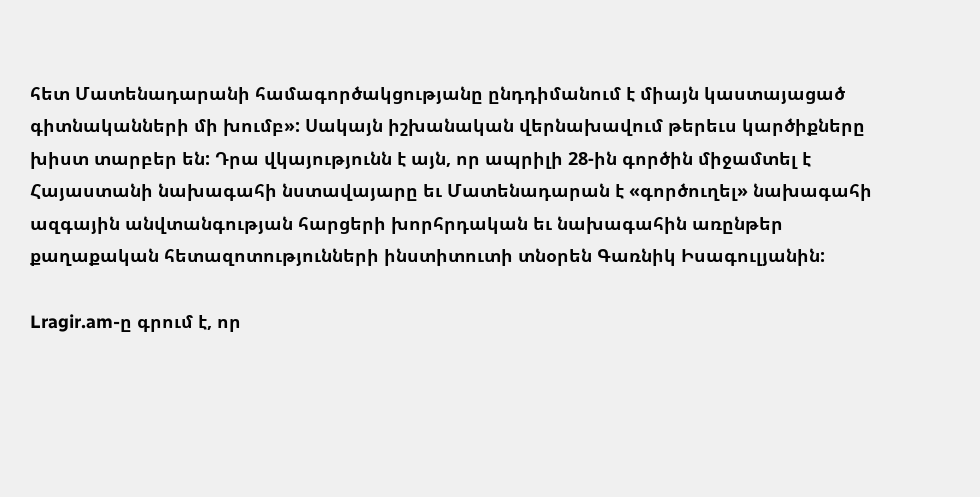հետ Մատենադարանի համագործակցությանը ընդդիմանում է միայն կաստայացած գիտնականների մի խումբ»: Սակայն իշխանական վերնախավում թերեւս կարծիքները խիստ տարբեր են: Դրա վկայությունն է այն, որ ապրիլի 28-ին գործին միջամտել է Հայաստանի նախագահի նստավայարը եւ Մատենադարան է «գործուղել» նախագահի ազգային անվտանգության հարցերի խորհրդական եւ նախագահին առընթեր քաղաքական հետազոտությունների ինստիտուտի տնօրեն Գառնիկ Իսագուլյանին:

Lragir.am-ը գրում է, որ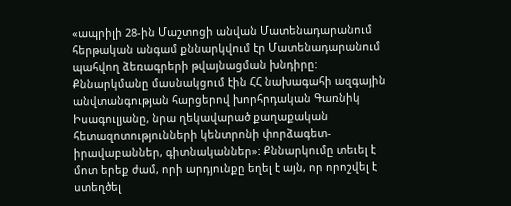«ապրիլի 28-ին Մաշտոցի անվան Մատենադարանում հերթական անգամ քննարկվում էր Մատենադարանում պահվող ձեռագրերի թվայնացման խնդիրը: Քննարկմանը մասնակցում էին ՀՀ նախագահի ազգային անվտանգության հարցերով խորհրդական Գառնիկ Իսագուլյանը, նրա ղեկավարած քաղաքական հետազոտությունների կենտրոնի փորձագետ-իրավաբաններ, գիտնականներ»: Քննարկումը տեւել է մոտ երեք ժամ, որի արդյունքը եղել է այն, որ որոշվել է ստեղծել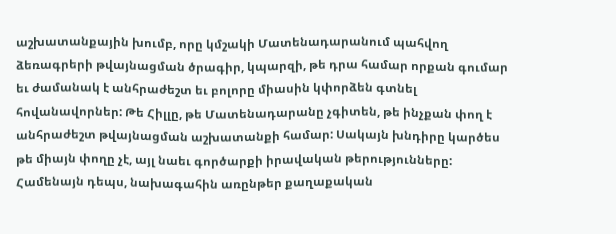աշխատանքային խումբ, որը կմշակի Մատենադարանում պահվող ձեռագրերի թվայնացման ծրագիր, կպարզի, թե դրա համար որքան գումար եւ ժամանակ է անհրաժեշտ եւ բոլորը միասին կփորձեն գտնել հովանավորներ: Թե Հիլլը, թե Մատենադարանը չգիտեն, թե ինչքան փող է անհրաժեշտ թվայնացման աշխատանքի համար: Սակայն խնդիրը կարծես թե միայն փողը չէ, այլ նաեւ գործարքի իրավական թերությունները: Համենայն դեպս, նախագահին առընթեր քաղաքական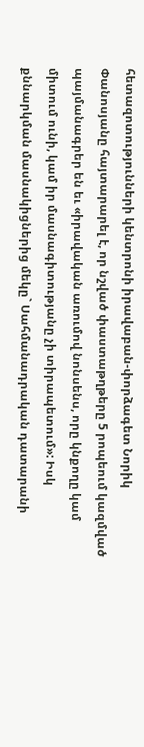հետազոտությունների կենտրոնի իրավաբան-փորձագետ Նորիկ Փանոսյանը հայտարարել է, որ նշված փաստաթղթերը 5 րոպեում կազմված պայմանագրեր են եւ «իրավական առումով նոնսենս, որը կնքողը կամ միտում ունի, կամ իր մասնագիտությանը չի տիրապետում»: Իսկ քննարկման մասնակիցներից մեկը` Սահմանադրական դատարանի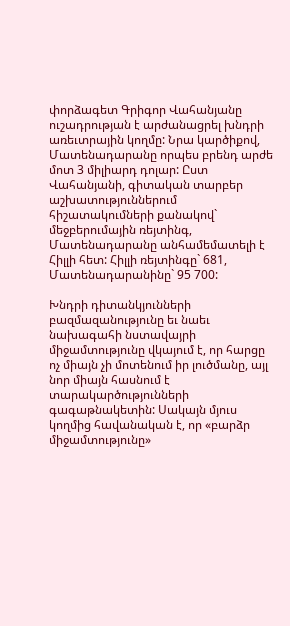փորձագետ Գրիգոր Վահանյանը ուշադրության է արժանացրել խնդրի առեւտրային կողմը: Նրա կարծիքով, Մատենադարանը որպես բրենդ արժե մոտ 3 միլիարդ դոլար: Ըստ Վահանյանի, գիտական տարբեր աշխատություններում հիշատակումների քանակով` մեջբերումային ռեյտինգ, Մատենադարանը անհամեմատելի է Հիլլի հետ: Հիլլի ռեյտինգը` 681, Մատենադարանինը` 95 700:

Խնդրի դիտանկյունների բազմազանությունը եւ նաեւ նախագահի նստավայրի միջամտությունը վկայում է, որ հարցը ոչ միայն չի մոտենում իր լուծմանը, այլ նոր միայն հասնում է տարակարծությունների գագաթնակետին: Սակայն մյուս կողմից հավանական է, որ «բարձր միջամտությունը»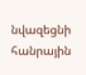նվազեցնի հանրային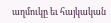աղմուկը եւ հայկական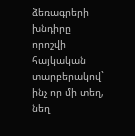ձեռագրերի խնդիրը որոշվի հայկական տարբերակով` ինչ որ մի տեղ, նեղ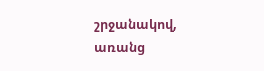շրջանակով, առանց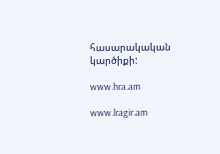հասարակական կարծիքի:

www.hra.am

www.lragir.am